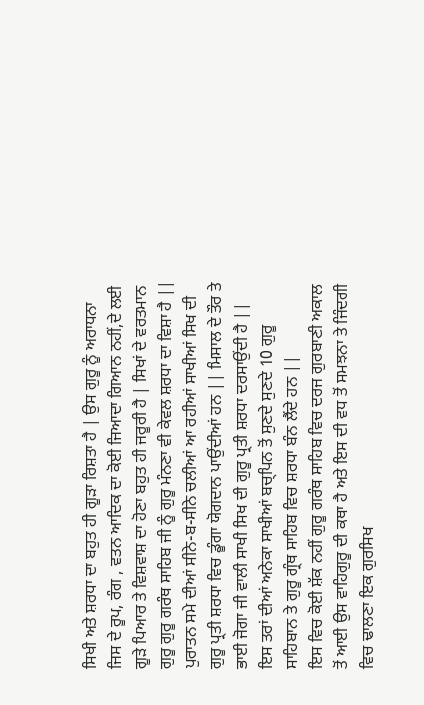ਸਿਖੀ ਅਤੇ ਸ਼ਰਧਾ ਦਾ ਬਹੁਤ ਹੀ ਗੂੜਾ ਰਿਸ਼ਤਾ ਹੈ | ਉਸ ਗੁਰੂ ਨੂੰ ਅਰਾਧਨਾ ਜਿਸ ਦੇ ਰੂਪ, ਰੰਗ , ਵਤਨ ਆਦਿਕ ਦਾ ਕੋਈ ਜਿਆਦਾ ਗਿਆਨ ਨਹੀਂ,ਦੇ ਲਈ ਗੂੜੇ ਪਿਆਰ ਤੇ ਵਿਸ਼ਵਾਸ਼ ਦਾ ਹੋਣਾ ਬਹੁਤ ਹੀ ਜਰੂਰੀ ਹੈ | ਸਿਖਾਂ ਦੇ ਵਰਤਮਾਨ ਗੁਰੂ ਗੁਰੂ ਗਰੰਥ ਸਾਹਿਬ ਜੀ ਨੂੰ ਗੁਰੂ ਮੰਨਣਾ ਵੀ ਕੇਵਲ ਸ਼ਰਧਾ ਦਾ ਵਿਸ਼ਾ ਹੈ || ਪੁਰਾਤਨ ਸਮੇ ਦੀਆਂ ਸੀਨੇ-ਬ-ਸੀਨੇ ਚਲੀਆਂ ਆ ਰਹੀਆਂ ਸਾਖੀਆਂ ਸਿਖ ਦੀ ਗੁਰੂ ਪ੍ਰਤੀ ਸ਼ਰਧਾ ਵਿਚ ਡੂੰਗਾ ਯੋਗਦਾਨ ਪਾਉਂਦੀਆਂ ਹਨ || ਮਿਸਾਲ ਦੇ ਤੌਰ ਤੇ ਭਾਈ ਜੋਗਾ ਜੀ ਵਾਲੀ ਸਾਖੀ ਸਿਖ ਦੀ ਗੁਰੂ ਪ੍ਰਤੀ ਸ਼ਰਧਾ ਦਰਸਾਉਂਦੀ ਹੈ || ਇਸ ਤਰਾਂ ਦੀਆਂ ਅਨੇਕਾ ਸਾਖੀਆਂ ਬਚ੍ਪਿਨ ਤੋਂ ਸੁਣਦੇ ਸੁਣਦੇ 10 ਗੁਰੂ ਸਾਹਿਬਾਨ ਤੇ ਗੁਰੂ ਗ੍ਰੰਥ ਸਾਹਿਬ ਵਿਚ ਸ਼ਰਧਾ ਬੰਨ ਲੈਂਦੇ ਹਨ ||
ਇਸ ਵਿਚ ਕੋਈ ਸ਼ੱਕ ਨਹੀਂ ਗੁਰੂ ਗਰੰਥ ਸਾਹਿਬ ਵਿਚ ਦਰਜ ਗੁਰਬਾਣੀ ਅਕਾਲ ਤੋਂ ਆਈ ਉਸ ਵਾਹਿਗੁਰੂ ਦੀ ਕਥਾ ਹੈ ਅਤੇ ਇਸ ਦੀ ਵਧ ਤੋਂ ਸਮਝਨਾ ਤੇ ਜਿੰਦਗੀ ਵਿਚ ਢਾਲਣਾ ਇਕ ਗੁਰਸਿਖ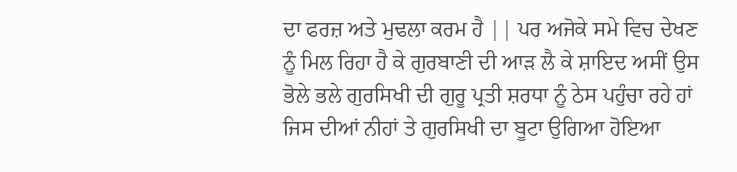ਦਾ ਫਰਜ਼ ਅਤੇ ਮੁਢਲਾ ਕਰਮ ਹੈ || ਪਰ ਅਜੋਕੇ ਸਮੇ ਵਿਚ ਦੇਖਣ ਨੂੰ ਮਿਲ ਰਿਹਾ ਹੈ ਕੇ ਗੁਰਬਾਣੀ ਦੀ ਆੜ ਲੈ ਕੇ ਸ਼ਾਇਦ ਅਸੀਂ ਉਸ ਭੋਲੇ ਭਲੇ ਗੁਰਸਿਖੀ ਦੀ ਗੁਰੂ ਪ੍ਰਤੀ ਸ਼ਰਧਾ ਨੂੰ ਠੇਸ ਪਹੁੰਚਾ ਰਹੇ ਹਾਂ ਜਿਸ ਦੀਆਂ ਨੀਹਾਂ ਤੇ ਗੁਰਸਿਖੀ ਦਾ ਬੂਟਾ ਉਗਿਆ ਹੋਇਆ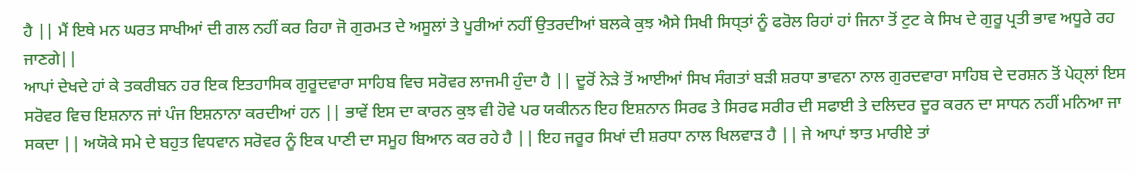ਹੈ || ਮੈਂ ਇਥੇ ਮਨ ਘਰਤ ਸਾਖੀਆਂ ਦੀ ਗਲ ਨਹੀਂ ਕਰ ਰਿਹਾ ਜੋ ਗੁਰਮਤ ਦੇ ਅਸੂਲਾਂ ਤੇ ਪੂਰੀਆਂ ਨਹੀਂ ਉਤਰਦੀਆਂ ਬਲਕੇ ਕੁਝ ਐਸੇ ਸਿਖੀ ਸਿਧ੍ਤਾਂ ਨੂੰ ਫਰੋਲ ਰਿਹਾਂ ਹਾਂ ਜਿਨਾ ਤੋਂ ਟੁਟ ਕੇ ਸਿਖ ਦੇ ਗੁਰੂ ਪ੍ਰਤੀ ਭਾਵ ਅਧੂਰੇ ਰਹ ਜਾਣਗੇ||
ਆਪਾਂ ਦੇਖਦੇ ਹਾਂ ਕੇ ਤਕਰੀਬਨ ਹਰ ਇਕ ਇਤਹਾਸਿਕ ਗੁਰੂਦਵਾਰਾ ਸਾਹਿਬ ਵਿਚ ਸਰੋਵਰ ਲਾਜਮੀ ਹੁੰਦਾ ਹੈ || ਦੂਰੋਂ ਨੇੜੇ ਤੋਂ ਆਈਆਂ ਸਿਖ ਸੰਗਤਾਂ ਬੜੀ ਸ਼ਰਧਾ ਭਾਵਨਾ ਨਾਲ ਗੁਰਦਵਾਰਾ ਸਾਹਿਬ ਦੇ ਦਰਸ਼ਨ ਤੋਂ ਪੇਹ੍ਲਾਂ ਇਸ ਸਰੋਵਰ ਵਿਚ ਇਸ਼ਨਾਨ ਜਾਂ ਪੰਜ ਇਸ਼ਨਾਨਾ ਕਰਦੀਆਂ ਹਨ || ਭਾਵੇਂ ਇਸ ਦਾ ਕਾਰਨ ਕੁਝ ਵੀ ਹੋਵੇ ਪਰ ਯਕੀਨਨ ਇਹ ਇਸ਼ਨਾਨ ਸਿਰਫ ਤੇ ਸਿਰਫ ਸਰੀਰ ਦੀ ਸਫਾਈ ਤੇ ਦਲਿਦਰ ਦੂਰ ਕਰਨ ਦਾ ਸਾਧਨ ਨਹੀਂ ਮਨਿਆ ਜਾ ਸਕਦਾ || ਅਯੋਕੇ ਸਮੇ ਦੇ ਬਹੁਤ ਵਿਧਵਾਨ ਸਰੋਵਰ ਨੂੰ ਇਕ ਪਾਣੀ ਦਾ ਸਮੂਹ ਬਿਆਨ ਕਰ ਰਹੇ ਹੈ || ਇਹ ਜਰੂਰ ਸਿਖਾਂ ਦੀ ਸ਼ਰਧਾ ਨਾਲ ਖਿਲਵਾੜ ਹੈ || ਜੇ ਆਪਾਂ ਝਾਤ ਮਾਰੀਏ ਤਾਂ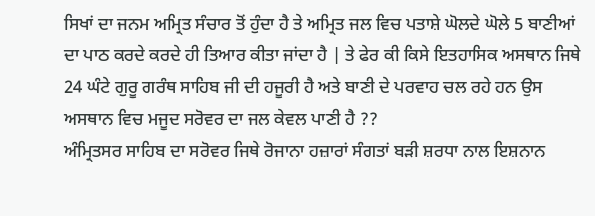ਸਿਖਾਂ ਦਾ ਜਨਮ ਅਮ੍ਰਿਤ ਸੰਚਾਰ ਤੋਂ ਹੁੰਦਾ ਹੈ ਤੇ ਅਮ੍ਰਿਤ ਜਲ ਵਿਚ ਪਤਾਸ਼ੇ ਘੋਲਦੇ ਘੋਲੇ 5 ਬਾਣੀਆਂ ਦਾ ਪਾਠ ਕਰਦੇ ਕਰਦੇ ਹੀ ਤਿਆਰ ਕੀਤਾ ਜਾਂਦਾ ਹੈ | ਤੇ ਫੇਰ ਕੀ ਕਿਸੇ ਇਤਹਾਸਿਕ ਅਸਥਾਨ ਜਿਥੇ 24 ਘੰਟੇ ਗੁਰੂ ਗਰੰਥ ਸਾਹਿਬ ਜੀ ਦੀ ਹਜੂਰੀ ਹੈ ਅਤੇ ਬਾਣੀ ਦੇ ਪਰਵਾਹ ਚਲ ਰਹੇ ਹਨ ਉਸ ਅਸਥਾਨ ਵਿਚ ਮਜੂਦ ਸਰੋਵਰ ਦਾ ਜਲ ਕੇਵਲ ਪਾਣੀ ਹੈ ??
ਅੰਮ੍ਰਿਤਸਰ ਸਾਹਿਬ ਦਾ ਸਰੋਵਰ ਜਿਥੇ ਰੋਜਾਨਾ ਹਜ਼ਾਰਾਂ ਸੰਗਤਾਂ ਬੜੀ ਸ਼ਰਧਾ ਨਾਲ ਇਸ਼ਨਾਨ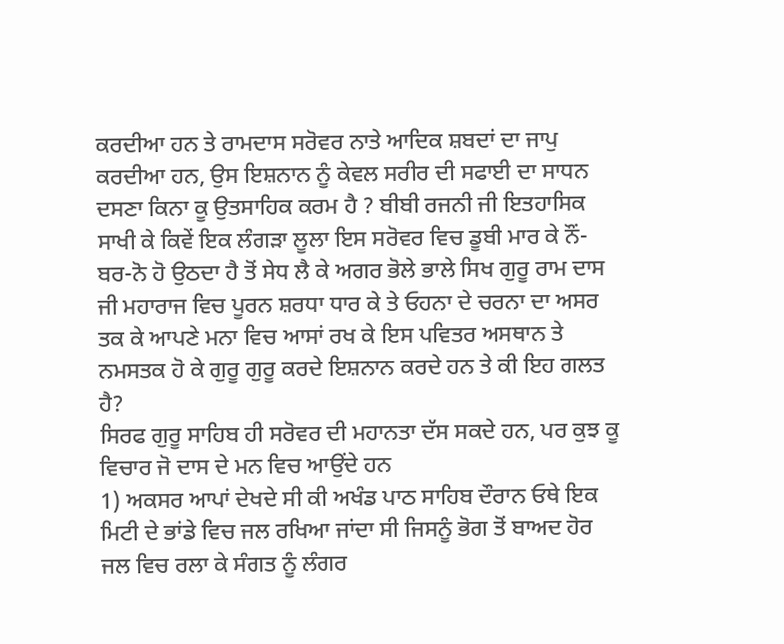ਕਰਦੀਆ ਹਨ ਤੇ ਰਾਮਦਾਸ ਸਰੋਵਰ ਨਾਤੇ ਆਦਿਕ ਸ਼ਬਦਾਂ ਦਾ ਜਾਪੁ ਕਰਦੀਆ ਹਨ, ਉਸ ਇਸ਼ਨਾਨ ਨੂੰ ਕੇਵਲ ਸਰੀਰ ਦੀ ਸਫਾਈ ਦਾ ਸਾਧਨ ਦਸਣਾ ਕਿਨਾ ਕੂ ਉਤਸਾਹਿਕ ਕਰਮ ਹੈ ? ਬੀਬੀ ਰਜਨੀ ਜੀ ਇਤਹਾਸਿਕ ਸਾਖੀ ਕੇ ਕਿਵੇਂ ਇਕ ਲੰਗੜਾ ਲੂਲਾ ਇਸ ਸਰੋਵਰ ਵਿਚ ਡੂਬੀ ਮਾਰ ਕੇ ਨੌਂ-ਬਰ-ਨੋ ਹੋ ਉਠਦਾ ਹੈ ਤੋਂ ਸੇਧ ਲੈ ਕੇ ਅਗਰ ਭੋਲੇ ਭਾਲੇ ਸਿਖ ਗੁਰੂ ਰਾਮ ਦਾਸ ਜੀ ਮਹਾਰਾਜ ਵਿਚ ਪੂਰਨ ਸ਼ਰਧਾ ਧਾਰ ਕੇ ਤੇ ਓਹਨਾ ਦੇ ਚਰਨਾ ਦਾ ਅਸਰ ਤਕ ਕੇ ਆਪਣੇ ਮਨਾ ਵਿਚ ਆਸਾਂ ਰਖ ਕੇ ਇਸ ਪਵਿਤਰ ਅਸਥਾਨ ਤੇ ਨਮਸਤਕ ਹੋ ਕੇ ਗੁਰੂ ਗੁਰੂ ਕਰਦੇ ਇਸ਼ਨਾਨ ਕਰਦੇ ਹਨ ਤੇ ਕੀ ਇਹ ਗਲਤ ਹੈ?
ਸਿਰਫ ਗੁਰੂ ਸਾਹਿਬ ਹੀ ਸਰੋਵਰ ਦੀ ਮਹਾਨਤਾ ਦੱਸ ਸਕਦੇ ਹਨ, ਪਰ ਕੁਝ ਕੂ ਵਿਚਾਰ ਜੋ ਦਾਸ ਦੇ ਮਨ ਵਿਚ ਆਉਂਦੇ ਹਨ
1) ਅਕਸਰ ਆਪਾਂ ਦੇਖਦੇ ਸੀ ਕੀ ਅਖੰਡ ਪਾਠ ਸਾਹਿਬ ਦੌਰਾਨ ਓਥੇ ਇਕ ਮਿਟੀ ਦੇ ਭਾਂਡੇ ਵਿਚ ਜਲ ਰਖਿਆ ਜਾਂਦਾ ਸੀ ਜਿਸਨੂੰ ਭੋਗ ਤੋਂ ਬਾਅਦ ਹੋਰ ਜਲ ਵਿਚ ਰਲਾ ਕੇ ਸੰਗਤ ਨੂੰ ਲੰਗਰ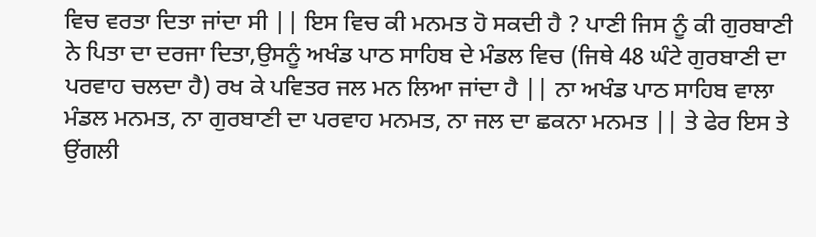ਵਿਚ ਵਰਤਾ ਦਿਤਾ ਜਾਂਦਾ ਸੀ || ਇਸ ਵਿਚ ਕੀ ਮਨਮਤ ਹੋ ਸਕਦੀ ਹੈ ? ਪਾਣੀ ਜਿਸ ਨੂੰ ਕੀ ਗੁਰਬਾਣੀ ਨੇ ਪਿਤਾ ਦਾ ਦਰਜਾ ਦਿਤਾ,ਉਸਨੂੰ ਅਖੰਡ ਪਾਠ ਸਾਹਿਬ ਦੇ ਮੰਡਲ ਵਿਚ (ਜਿਥੇ 48 ਘੰਟੇ ਗੁਰਬਾਣੀ ਦਾ ਪਰਵਾਹ ਚਲਦਾ ਹੈ) ਰਖ ਕੇ ਪਵਿਤਰ ਜਲ ਮਨ ਲਿਆ ਜਾਂਦਾ ਹੈ || ਨਾ ਅਖੰਡ ਪਾਠ ਸਾਹਿਬ ਵਾਲਾ ਮੰਡਲ ਮਨਮਤ, ਨਾ ਗੁਰਬਾਣੀ ਦਾ ਪਰਵਾਹ ਮਨਮਤ, ਨਾ ਜਲ ਦਾ ਛਕਨਾ ਮਨਮਤ || ਤੇ ਫੇਰ ਇਸ ਤੇ ਉਂਗਲੀ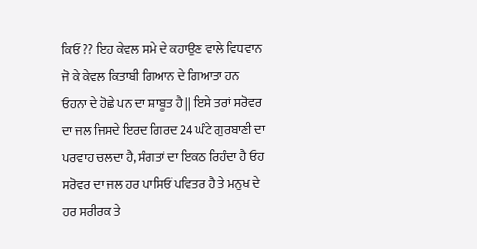ਕਿਓਂ ?? ਇਹ ਕੇਵਲ ਸਮੇ ਦੇ ਕਹਾਉਣ ਵਾਲੇ ਵਿਧਵਾਨ ਜੋ ਕੇ ਕੇਵਲ ਕਿਤਾਬੀ ਗਿਆਨ ਦੇ ਗਿਆਤਾ ਹਨ ਓਹਨਾ ਦੇ ਹੋਛੇ ਪਨ ਦਾ ਸ਼ਾਬੂਤ ਹੈ || ਇਸੇ ਤਰਾਂ ਸਰੋਵਰ ਦਾ ਜਲ ਜਿਸਦੇ ਇਰਦ ਗਿਰਦ 24 ਘੰਟੇ ਗੁਰਬਾਣੀ ਦਾ ਪਰਵਾਹ ਚਲਦਾ ਹੈ, ਸੰਗਤਾਂ ਦਾ ਇਕਠ ਰਿਹੰਦਾ ਹੈ ਓਹ ਸਰੋਵਰ ਦਾ ਜਲ ਹਰ ਪਾਸਿਓਂ ਪਵਿਤਰ ਹੈ ਤੇ ਮਨੁਖ ਦੇ ਹਰ ਸਰੀਰਕ ਤੇ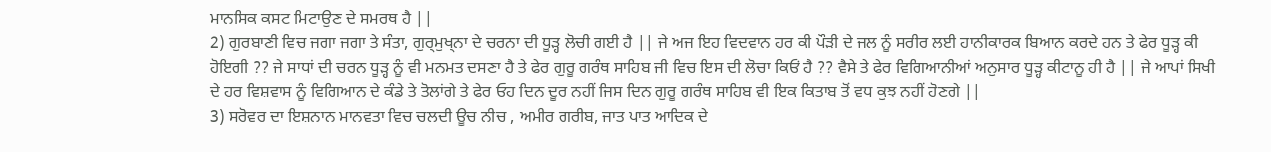ਮਾਨਸਿਕ ਕਸਟ ਮਿਟਾਉਣ ਦੇ ਸਮਰਥ ਹੈ ||
2) ਗੁਰਬਾਣੀ ਵਿਚ ਜਗਾ ਜਗਾ ਤੇ ਸੰਤਾ, ਗੁਰ੍ਮੁਖ੍ਨਾ ਦੇ ਚਰਨਾ ਦੀ ਧੂੜ੍ਹ ਲੋਚੀ ਗਈ ਹੈ || ਜੇ ਅਜ ਇਹ ਵਿਦਵਾਨ ਹਰ ਕੀ ਪੌੜੀ ਦੇ ਜਲ ਨੂੰ ਸਰੀਰ ਲਈ ਹਾਨੀਕਾਰਕ ਬਿਆਨ ਕਰਦੇ ਹਨ ਤੇ ਫੇਰ ਧੂੜ੍ਹ ਕੀ ਹੋਇਗੀ ?? ਜੇ ਸਾਧਾਂ ਦੀ ਚਰਨ ਧੂੜ੍ਹ ਨੂੰ ਵੀ ਮਨਮਤ ਦਸਣਾ ਹੈ ਤੇ ਫੇਰ ਗੁਰੂ ਗਰੰਥ ਸਾਹਿਬ ਜੀ ਵਿਚ ਇਸ ਦੀ ਲੋਚਾ ਕਿਓਂ ਹੈ ?? ਵੈਸੇ ਤੇ ਫੇਰ ਵਿਗਿਆਨੀਆਂ ਅਨੁਸਾਰ ਧੂੜ੍ਹ ਕੀਟਾਨੂ ਹੀ ਹੈ || ਜੇ ਆਪਾਂ ਸਿਖੀ ਦੇ ਹਰ ਵਿਸ਼ਵਾਸ ਨੂੰ ਵਿਗਿਆਨ ਦੇ ਕੰਡੇ ਤੇ ਤੋਲਾਂਗੇ ਤੇ ਫੇਰ ਓਹ ਦਿਨ ਦੂਰ ਨਹੀਂ ਜਿਸ ਦਿਨ ਗੁਰੂ ਗਰੰਥ ਸਾਹਿਬ ਵੀ ਇਕ ਕਿਤਾਬ ਤੋਂ ਵਧ ਕੁਝ ਨਹੀਂ ਹੋਣਗੇ ||
3) ਸਰੋਵਰ ਦਾ ਇਸ਼ਨਾਨ ਮਾਨਵਤਾ ਵਿਚ ਚਲਦੀ ਊਚ ਨੀਚ , ਅਮੀਰ ਗਰੀਬ, ਜਾਤ ਪਾਤ ਆਦਿਕ ਦੇ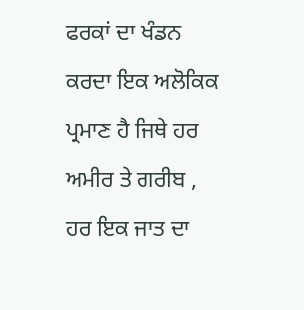ਫਰਕਾਂ ਦਾ ਖੰਡਨ ਕਰਦਾ ਇਕ ਅਲੋਕਿਕ ਪ੍ਰਮਾਣ ਹੈ ਜਿਥੇ ਹਰ ਅਮੀਰ ਤੇ ਗਰੀਬ , ਹਰ ਇਕ ਜਾਤ ਦਾ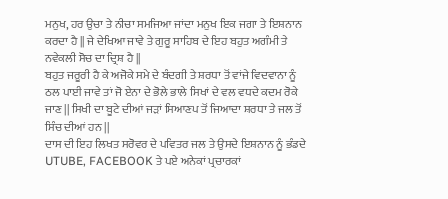ਮਨੁਖ, ਹਰ ਉਚਾ ਤੇ ਨੀਚਾ ਸਮਜਿਆ ਜਾਂਦਾ ਮਨੁਖ ਇਕ ਜਗਾ ਤੇ ਇਸ਼ਨਾਨ ਕਰਦਾ ਹੈ || ਜੇ ਦੇਖਿਆ ਜਾਵੇ ਤੇ ਗੁਰੂ ਸਾਹਿਬ ਦੇ ਇਹ ਬਹੁਤ ਅਗੰਮੀ ਤੇ ਨਵੇਕਲੀ ਸੋਚ ਦਾ ਦ੍ਰਿਸ਼ ਹੈ ||
ਬਹੁਤ ਜਰੂਰੀ ਹੈ ਕੇ ਅਜੋਕੇ ਸਮੇ ਦੇ ਬੰਦਗੀ ਤੇ ਸ਼ਰਧਾ ਤੋਂ ਵਾਂਜੇ ਵਿਦਵਾਨਾ ਨੂੰ ਠਲ ਪਾਈ ਜਾਵੇ ਤਾਂ ਜੋ ਏਨਾ ਦੇ ਭੋਲੇ ਭਾਲੇ ਸਿਖਾਂ ਦੇ ਵਲ ਵਧਦੇ ਕਦਮ ਰੋਕੇ ਜਾਣ || ਸਿਖੀ ਦਾ ਬੂਟੇ ਦੀਆਂ ਜੜਾਂ ਸਿਆਣਪ ਤੋਂ ਜਿਆਦਾ ਸ਼ਰਧਾ ਤੇ ਜਲ ਤੋਂ ਸਿੰਚ ਦੀਆਂ ਹਨ ||
ਦਾਸ ਦੀ ਇਹ ਲਿਖਤ ਸਰੋਵਰ ਦੇ ਪਵਿਤਰ ਜਲ ਤੇ ਉਸਦੇ ਇਸ਼ਨਾਨ ਨੂੰ ਭੰਡਦੇ UTUBE, FACEBOOK ਤੇ ਪਏ ਅਨੇਕਾਂ ਪ੍ਰਚਾਰਕਾਂ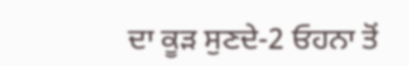ਦਾ ਕੂੜ ਸੁਣਦੇ-2 ਓਹਨਾ ਤੋਂ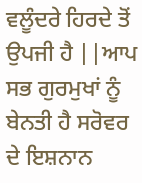ਵਲੂੰਦਰੇ ਹਿਰਦੇ ਤੋਂ ਉਪਜੀ ਹੈ ||ਆਪ ਸਭ ਗੁਰਮੁਖਾਂ ਨੂੰ ਬੇਨਤੀ ਹੈ ਸਰੋਵਰ ਦੇ ਇਸ਼ਨਾਨ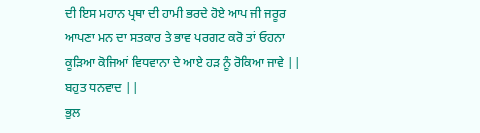ਦੀ ਇਸ ਮਹਾਨ ਪ੍ਰਥਾ ਦੀ ਹਾਮੀ ਭਰਦੇ ਹੋਏ ਆਪ ਜੀ ਜਰੂਰ ਆਪਣਾ ਮਨ ਦਾ ਸਤਕਾਰ ਤੇ ਭਾਵ ਪਰਗਟ ਕਰੋ ਤਾਂ ਓਹਨਾ ਕੂੜਿਆ ਕੋਜਿਆਂ ਵਿਧਵਾਨਾ ਦੇ ਆਏ ਹੜ ਨੂੰ ਰੋਕਿਆ ਜਾਵੇ ||
ਬਹੁਤ ਧਨਵਾਦ ||
ਭੁਲ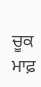ਚੂਕ ਮਾਫ਼